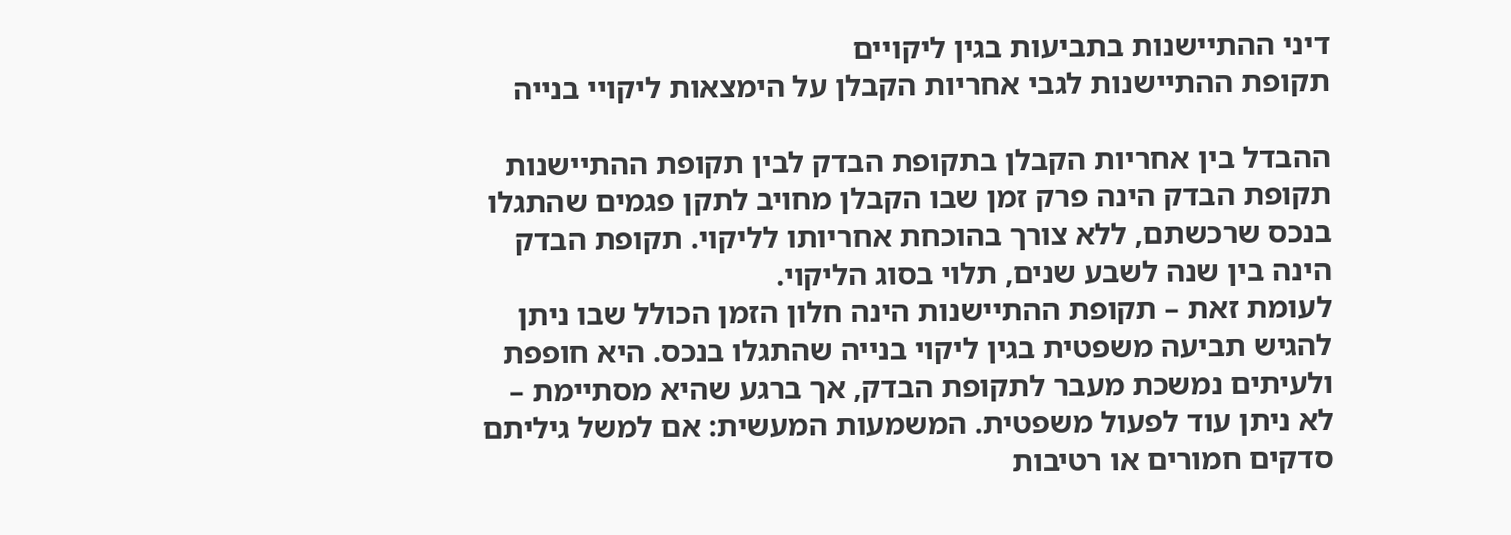דיני ההתיישנות בתביעות בגין ליקויים
תקופת ההתיישנות לגבי אחריות הקבלן על הימצאות ליקויי בנייה

ההבדל בין אחריות הקבלן בתקופת הבדק לבין תקופת ההתיישנות
תקופת הבדק הינה פרק זמן שבו הקבלן מחויב לתקן פגמים שהתגלו בנכס שרכשתם, ללא צורך בהוכחת אחריותו לליקוי. תקופת הבדק הינה בין שנה לשבע שנים, תלוי בסוג הליקוי.
לעומת זאת – תקופת ההתיישנות הינה חלון הזמן הכולל שבו ניתן להגיש תביעה משפטית בגין ליקוי בנייה שהתגלו בנכס. היא חופפת ולעיתים נמשכת מעבר לתקופת הבדק, אך ברגע שהיא מסתיימת – לא ניתן עוד לפעול משפטית. המשמעות המעשית: אם למשל גיליתם סדקים חמורים או רטיבות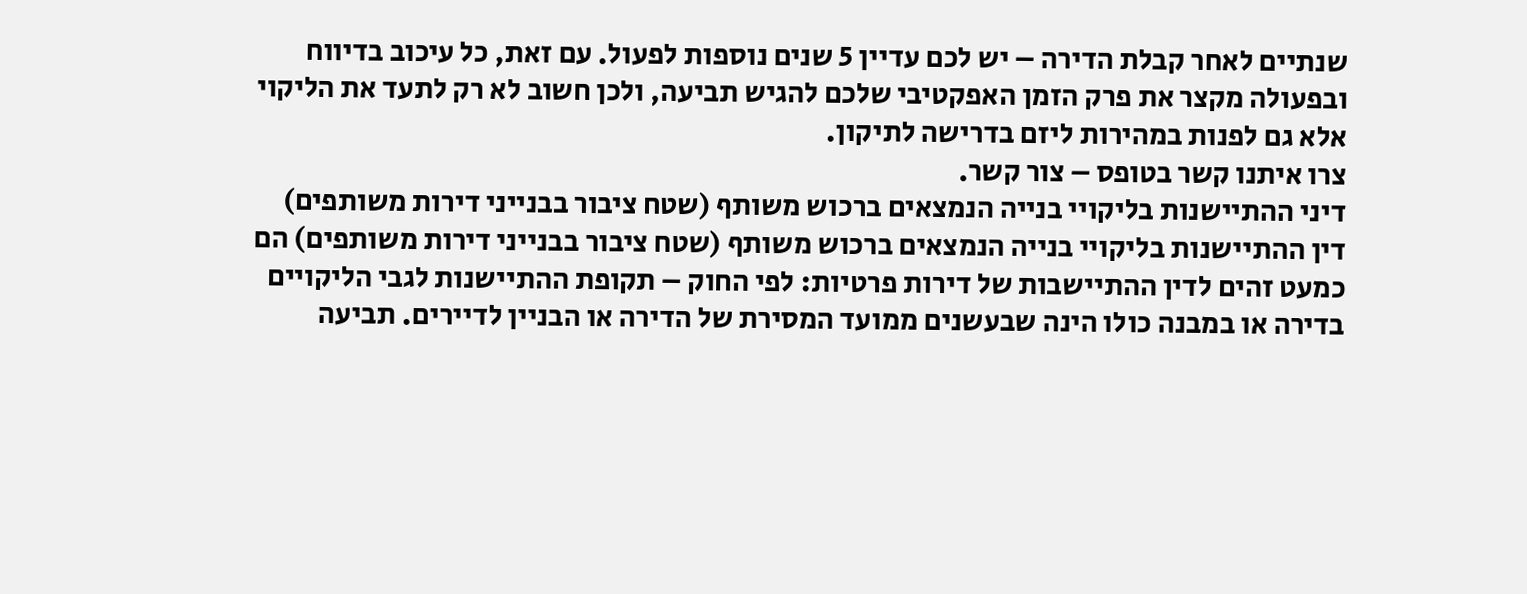שנתיים לאחר קבלת הדירה – יש לכם עדיין 5 שנים נוספות לפעול. עם זאת, כל עיכוב בדיווח ובפעולה מקצר את פרק הזמן האפקטיבי שלכם להגיש תביעה, ולכן חשוב לא רק לתעד את הליקוי אלא גם לפנות במהירות ליזם בדרישה לתיקון.
צרו איתנו קשר בטופס – צור קשר.
דיני ההתיישנות בליקויי בנייה הנמצאים ברכוש משותף (שטח ציבור בבנייני דירות משותפים)
דין ההתיישנות בליקויי בנייה הנמצאים ברכוש משותף (שטח ציבור בבנייני דירות משותפים) הם כמעט זהים לדין ההתיישבות של דירות פרטיות: לפי החוק – תקופת ההתיישנות לגבי הליקויים בדירה או במבנה כולו הינה שבעשנים ממועד המסירת של הדירה או הבניין לדיירים. תביעה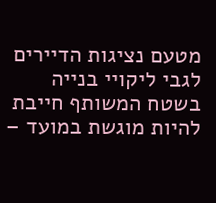מטעם נציגות הדיירים לגבי ליקויי בנייה בשטח המשותף חייבת להיות מוגשת במועד –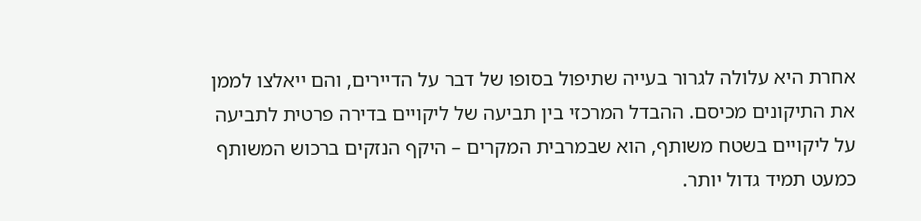אחרת היא עלולה לגרור בעייה שתיפול בסופו של דבר על הדיירים, והם ייאלצו לממן את התיקונים מכיסם. ההבדל המרכזי בין תביעה של ליקויים בדירה פרטית לתביעה על ליקויים בשטח משותף, הוא שבמרבית המקרים – היקף הנזקים ברכוש המשותף כמעט תמיד גדול יותר.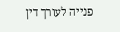פנייה לעורך דין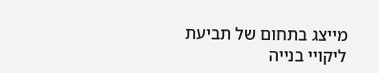מייצג בתחום של תביעת ליקויי בנייה